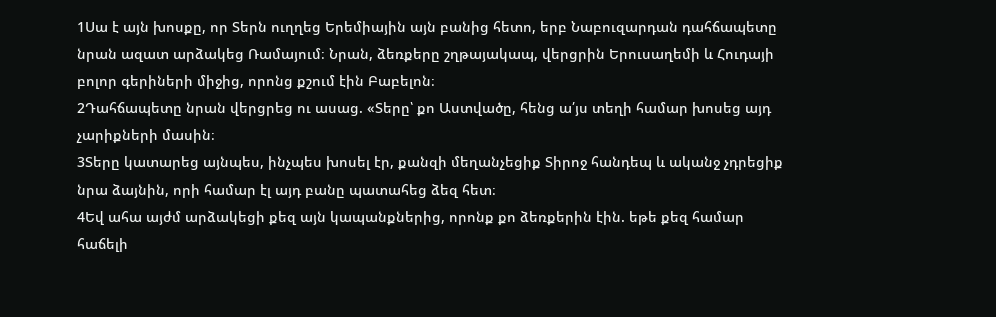1Սա է այն խոսքը, որ Տերն ուղղեց Երեմիային այն բանից հետո, երբ Նաբուզարդան դահճապետը նրան ազատ արձակեց Ռամայում։ Նրան, ձեռքերը շղթայակապ, վերցրին Երուսաղեմի և Հուդայի բոլոր գերիների միջից, որոնց քշում էին Բաբելոն։
2Դահճապետը նրան վերցրեց ու ասաց. «Տերը՝ քո Աստվածը, հենց ա՛յս տեղի համար խոսեց այդ չարիքների մասին։
3Տերը կատարեց այնպես, ինչպես խոսել էր, քանզի մեղանչեցիք Տիրոջ հանդեպ և ականջ չդրեցիք նրա ձայնին, որի համար էլ այդ բանը պատահեց ձեզ հետ։
4Եվ ահա այժմ արձակեցի քեզ այն կապանքներից, որոնք քո ձեռքերին էին. եթե քեզ համար հաճելի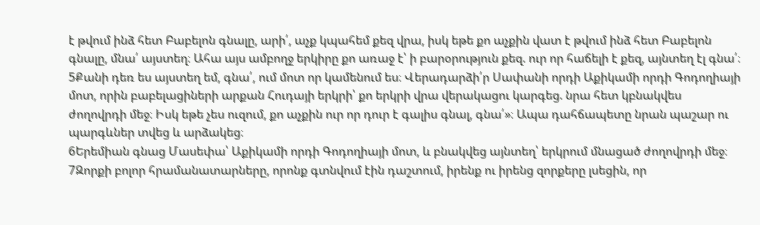է թվում ինձ հետ Բաբելոն գնալը, արի՛, աչք կպահեմ քեզ վրա, իսկ եթե քո աչքին վատ է թվում ինձ հետ Բաբելոն գնալը, մնա՛ այստեղ։ Ահա այս ամբողջ երկիրը քո առաջ է՝ ի բարօրություն քեզ. ուր որ հաճելի է քեզ, այնտեղ էլ գնա՛։
5Քանի դեռ ես այստեղ եմ, գնա՛, ում մոտ որ կամենում ես։ Վերադարձի՛ր Սափանի որդի Աքիկամի որդի Գոդողիայի մոտ, որին բաբելացիների արքան Հուդայի երկրի՝ քո երկրի վրա վերակացու կարգեց. նրա հետ կբնակվես ժողովրդի մեջ։ Իսկ եթե չես ուզում, քո աչքին ուր որ դուր է գալիս գնալ, գնա՛»։ Ապա դահճապետը նրան պաշար ու պարգևներ տվեց և արձակեց։
6Երեմիան գնաց Մասեփա՝ Աքիկամի որդի Գոդողիայի մոտ, և բնակվեց այնտեղ՝ երկրում մնացած ժողովրդի մեջ։
7Զորքի բոլոր հրամանատարները, որոնք գտնվում էին դաշտում, իրենք ու իրենց զորքերը լսեցին, որ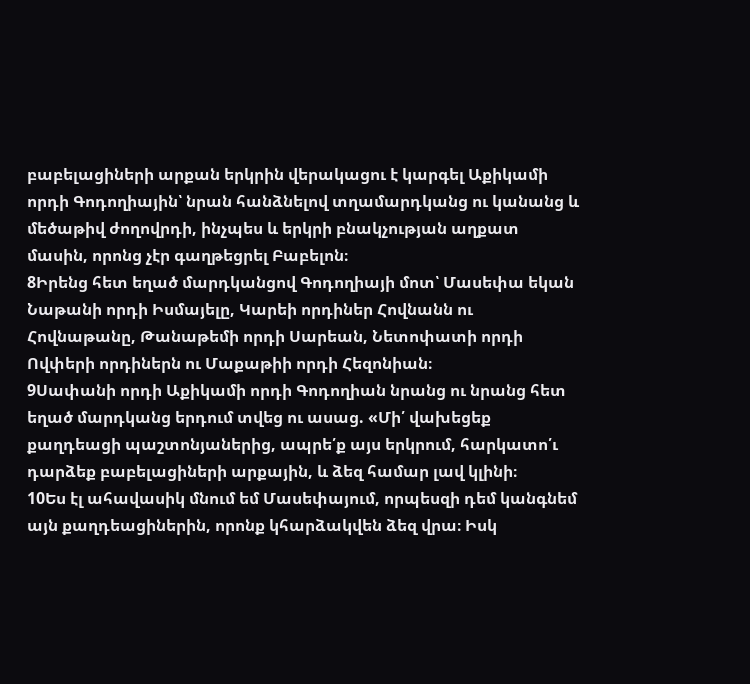բաբելացիների արքան երկրին վերակացու է կարգել Աքիկամի որդի Գոդողիային՝ նրան հանձնելով տղամարդկանց ու կանանց և մեծաթիվ ժողովրդի, ինչպես և երկրի բնակչության աղքատ մասին, որոնց չէր գաղթեցրել Բաբելոն։
8Իրենց հետ եղած մարդկանցով Գոդողիայի մոտ՝ Մասեփա եկան Նաթանի որդի Իսմայելը, Կարեի որդիներ Հովնանն ու Հովնաթանը, Թանաթեմի որդի Սարեան, Նետոփատի որդի Ովփերի որդիներն ու Մաքաթիի որդի Հեզոնիան։
9Սափանի որդի Աքիկամի որդի Գոդողիան նրանց ու նրանց հետ եղած մարդկանց երդում տվեց ու ասաց. «Մի՛ վախեցեք քաղդեացի պաշտոնյաներից, ապրե՛ք այս երկրում, հարկատո՛ւ դարձեք բաբելացիների արքային, և ձեզ համար լավ կլինի։
10Ես էլ ահավասիկ մնում եմ Մասեփայում, որպեսզի դեմ կանգնեմ այն քաղդեացիներին, որոնք կհարձակվեն ձեզ վրա։ Իսկ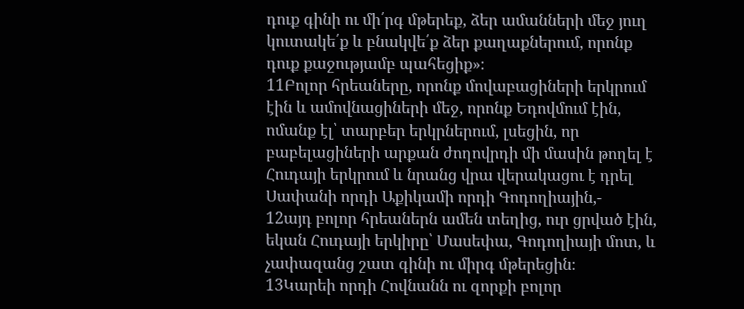դուք գինի ու մի՛րգ մթերեք, ձեր ամանների մեջ յուղ կուտակե՛ք և բնակվե՛ք ձեր քաղաքներում, որոնք դուք քաջությամբ պահեցիք»։
11Բոլոր հրեաները, որոնք մովաբացիների երկրում էին և ամովնացիների մեջ, որոնք Եդովմում էին, ոմանք էլ՝ տարբեր երկրներում, լսեցին, որ բաբելացիների արքան ժողովրդի մի մասին թողել է Հուդայի երկրում և նրանց վրա վերակացու է դրել Սափանի որդի Աքիկամի որդի Գոդողիային,-
12այդ բոլոր հրեաներն ամեն տեղից, ուր ցրված էին, եկան Հուդայի երկիրը՝ Մասեփա, Գոդողիայի մոտ, և չափազանց շատ գինի ու միրգ մթերեցին։
13Կարեի որդի Հովնանն ու զորքի բոլոր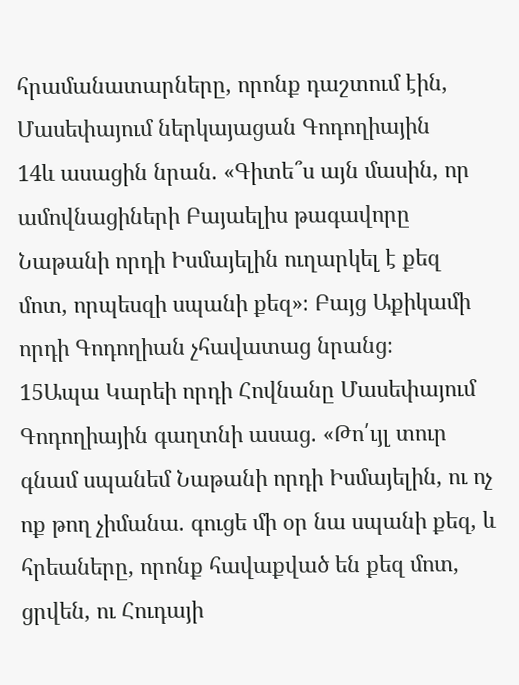հրամանատարները, որոնք դաշտում էին, Մասեփայում ներկայացան Գոդողիային
14և ասացին նրան. «Գիտե՞ս այն մասին, որ ամովնացիների Բայաելիս թագավորը Նաթանի որդի Իսմայելին ուղարկել է քեզ մոտ, որպեսզի սպանի քեզ»։ Բայց Աքիկամի որդի Գոդողիան չհավատաց նրանց։
15Ապա Կարեի որդի Հովնանը Մասեփայում Գոդողիային գաղտնի ասաց. «Թո՛ւյլ տուր գնամ սպանեմ Նաթանի որդի Իսմայելին, ու ոչ ոք թող չիմանա. գուցե մի օր նա սպանի քեզ, և հրեաները, որոնք հավաքված են քեզ մոտ, ցրվեն, ու Հուդայի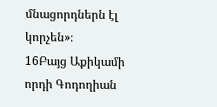մնացորդներն էլ կորչեն»։
16Բայց Աքիկամի որդի Գոդողիան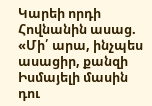Կարեի որդի Հովնանին ասաց. «Մի՛ արա, ինչպես ասացիր, քանզի Իսմայելի մասին դու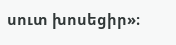սուտ խոսեցիր»։